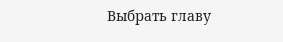Выбрать главу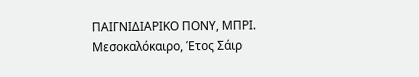ΠΑΙΓΝΙΔΙΑΡΙΚΟ ΠΟΝΥ, ΜΠΡΙ. Μεσοκαλόκαιρο, Έτος Σάιρ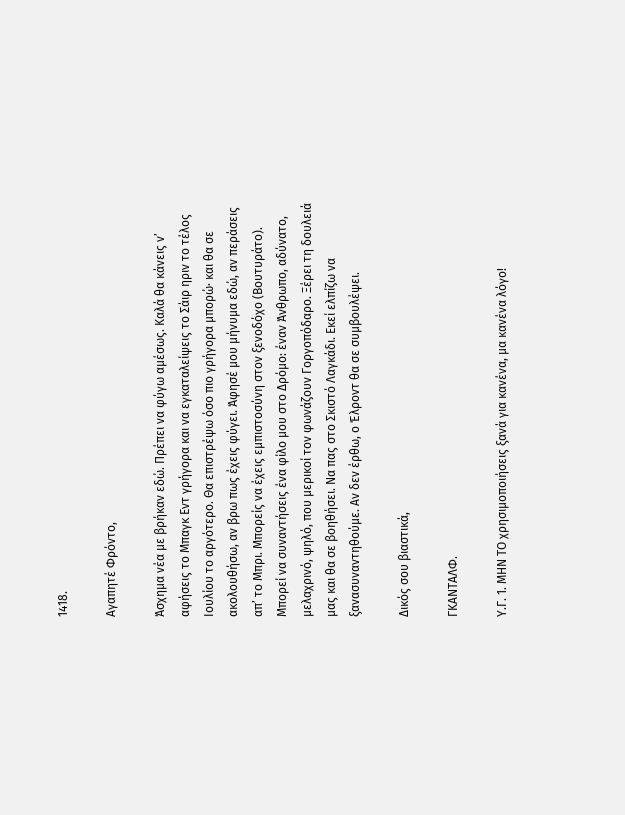1418.

Αγαπητέ Φρόντο,

Άσχημα νέα με βρήκαν εδώ. Πρέπει να φύγω αμέσως. Καλά θα κάνεις ν’ αφήσεις το Μπαγκ Εντ γρήγορα και να εγκαταλείψεις το Σάιρ ηριν το τέλος Ιουλίου το αργότερο. Θα επιστρέψω όσο πιο γρήγορα μπορώ· και θα σε ακολουθήσω, αν βρω πως έχεις φύγει. Άφησέ μου μήνυμα εδώ, αν περάσεις απ’ το Μπρι. Μπορείς να έχεις εμπιστοσύνη στον ξενοδόχο (Βουτυράτο). Μπορεί να συναντήσεις ένα φίλο μου στο Δρόμο: έναν Άνθρωπο, αδύνατο, μελαχρινό, ψηλό, που μερικοί τον φωνάζουν Γοργοπόδαρο. Ξέρει τη δουλειά μας και θα σε βοηθήσει. Να πας στο Σκιστό Λαγκάδι. Εκεί ελπίζω να ξανασυναντηθούμε. Αν δεν έρθω, ο Έλροντ θα σε συμβουλέψει.

Δικός σου βιαστικά,

ΓΚΑΝΤΑΛΦ.

Υ.Γ. 1. ΜΗΝ ΤΟ χρησιμοποιήσεις ξανά για κανένα, μα κανένα λόγο!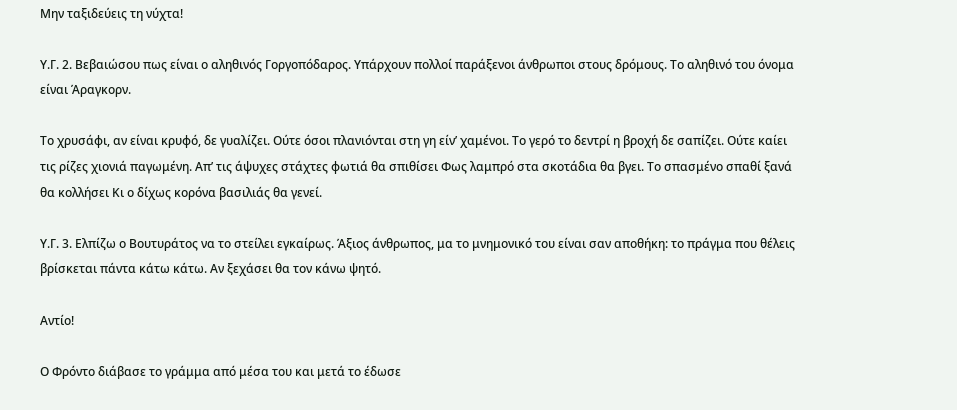Μην ταξιδεύεις τη νύχτα!

Υ.Γ. 2. Βεβαιώσου πως είναι ο αληθινός Γοργοπόδαρος. Υπάρχουν πολλοί παράξενοι άνθρωποι στους δρόμους. Το αληθινό του όνομα είναι Άραγκορν.

Το χρυσάφι, αν είναι κρυφό, δε γυαλίζει. Ούτε όσοι πλανιόνται στη γη είν’ χαμένοι. Το γερό το δεντρί η βροχή δε σαπίζει. Ούτε καίει τις ρίζες χιονιά παγωμένη. Απ’ τις άψυχες στάχτες φωτιά θα σπιθίσει Φως λαμπρό στα σκοτάδια θα βγει. Το σπασμένο σπαθί ξανά θα κολλήσει Κι ο δίχως κορόνα βασιλιάς θα γενεί.

Υ.Γ. 3. Ελπίζω ο Βουτυράτος να το στείλει εγκαίρως. Άξιος άνθρωπος, μα το μνημονικό του είναι σαν αποθήκη: το πράγμα που θέλεις βρίσκεται πάντα κάτω κάτω. Αν ξεχάσει θα τον κάνω ψητό.

Αντίο!

Ο Φρόντο διάβασε το γράμμα από μέσα του και μετά το έδωσε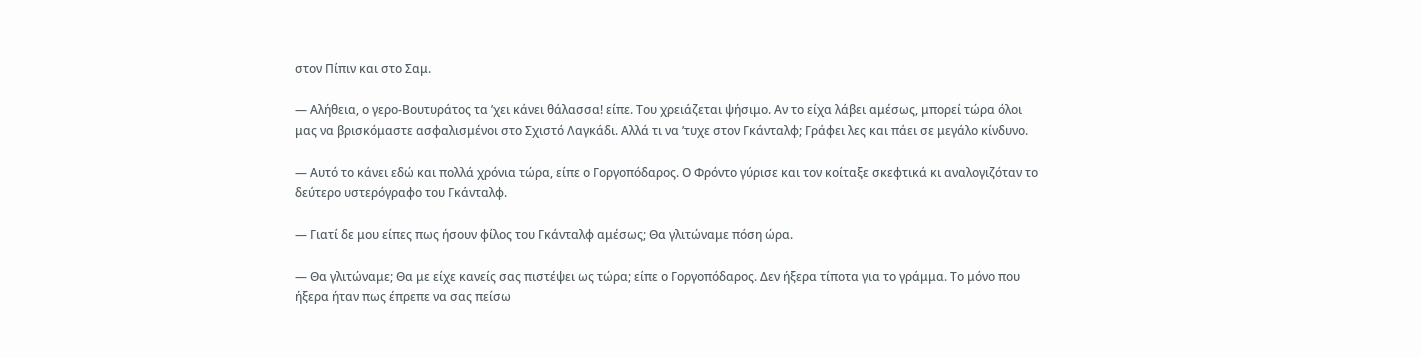στον Πίπιν και στο Σαμ.

— Αλήθεια, ο γερο-Βουτυράτος τα ’χει κάνει θάλασσα! είπε. Του χρειάζεται ψήσιμο. Αν το είχα λάβει αμέσως, μπορεί τώρα όλοι μας να βρισκόμαστε ασφαλισμένοι στο Σχιστό Λαγκάδι. Αλλά τι να ’τυχε στον Γκάνταλφ; Γράφει λες και πάει σε μεγάλο κίνδυνο.

— Αυτό το κάνει εδώ και πολλά χρόνια τώρα, είπε ο Γοργοπόδαρος. Ο Φρόντο γύρισε και τον κοίταξε σκεφτικά κι αναλογιζόταν το δεύτερο υστερόγραφο του Γκάνταλφ.

— Γιατί δε μου είπες πως ήσουν φίλος του Γκάνταλφ αμέσως; Θα γλιτώναμε πόση ώρα.

— Θα γλιτώναμε; Θα με είχε κανείς σας πιστέψει ως τώρα; είπε ο Γοργοπόδαρος. Δεν ήξερα τίποτα για το γράμμα. Το μόνο που ήξερα ήταν πως έπρεπε να σας πείσω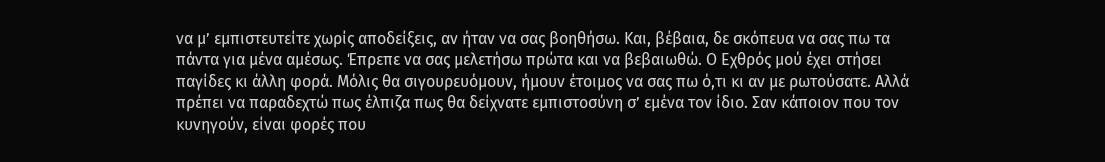να μ’ εμπιστευτείτε χωρίς αποδείξεις, αν ήταν να σας βοηθήσω. Και, βέβαια, δε σκόπευα να σας πω τα πάντα για μένα αμέσως. Έπρεπε να σας μελετήσω πρώτα και να βεβαιωθώ. Ο Εχθρός μού έχει στήσει παγίδες κι άλλη φορά. Μόλις θα σιγουρευόμουν, ήμουν έτοιμος να σας πω ό,τι κι αν με ρωτούσατε. Αλλά πρέπει να παραδεχτώ πως έλπιζα πως θα δείχνατε εμπιστοσύνη σ’ εμένα τον ίδιο. Σαν κάποιον που τον κυνηγούν, είναι φορές που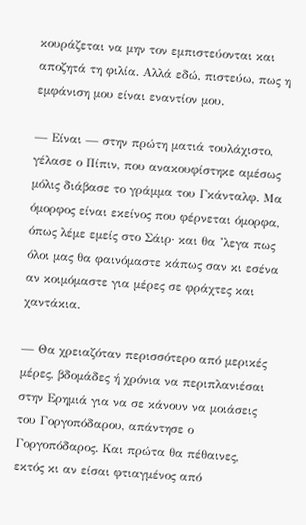κουράζεται να μην τον εμπιστεύονται και αποζητά τη φιλία. Αλλά εδώ, πιστεύω, πως η εμφάνιση μου είναι εναντίον μου.

— Είναι — στην πρώτη ματιά τουλάχιστο, γέλασε ο Πίπιν, που ανακουφίστηκε αμέσως μόλις διάβασε το γράμμα του Γκάνταλφ. Μα όμορφος είναι εκείνος που φέρνεται όμορφα, όπως λέμε εμείς στο Σάιρ· και θα ’λεγα πως όλοι μας θα φαινόμαστε κάπως σαν κι εσένα αν κοιμόμαστε για μέρες σε φράχτες και χαντάκια.

— Θα χρειαζόταν περισσότερο από μερικές μέρες, βδομάδες ή χρόνια να περιπλανιέσαι στην Ερημιά για να σε κάνουν να μοιάσεις του Γοργοπόδαρου, απάντησε ο Γοργοπόδαρος. Και πρώτα θα πέθαινες, εκτός κι αν είσαι φτιαγμένος από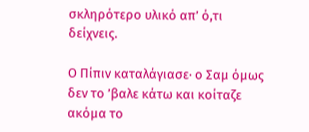σκληρότερο υλικό απ’ ό,τι δείχνεις.

Ο Πίπιν καταλάγιασε· ο Σαμ όμως δεν το ’βαλε κάτω και κοίταζε ακόμα το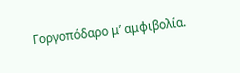Γοργοπόδαρο μ’ αμφιβολία.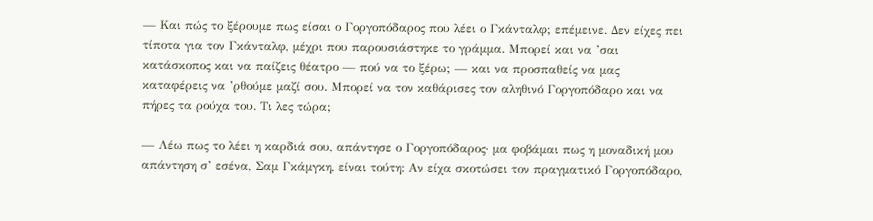— Και πώς το ξέρουμε πως είσαι ο Γοργοπόδαρος που λέει ο Γκάνταλφ; επέμεινε. Δεν είχες πει τίποτα για τον Γκάνταλφ, μέχρι που παρουσιάστηκε το γράμμα. Μπορεί και να ’σαι κατάσκοπος και να παίζεις θέατρο — πού να το ξέρω; — και να προσπαθείς να μας καταφέρεις να ’ρθούμε μαζί σου. Μπορεί να τον καθάρισες τον αληθινό Γοργοπόδαρο και να πήρες τα ρούχα του. Τι λες τώρα;

— Λέω πως το λέει η καρδιά σου, απάντησε ο Γοργοπόδαρος· μα φοβάμαι πως η μοναδική μου απάντηση σ’ εσένα, Σαμ Γκάμγκη, είναι τούτη: Αν είχα σκοτώσει τον πραγματικό Γοργοπόδαρο,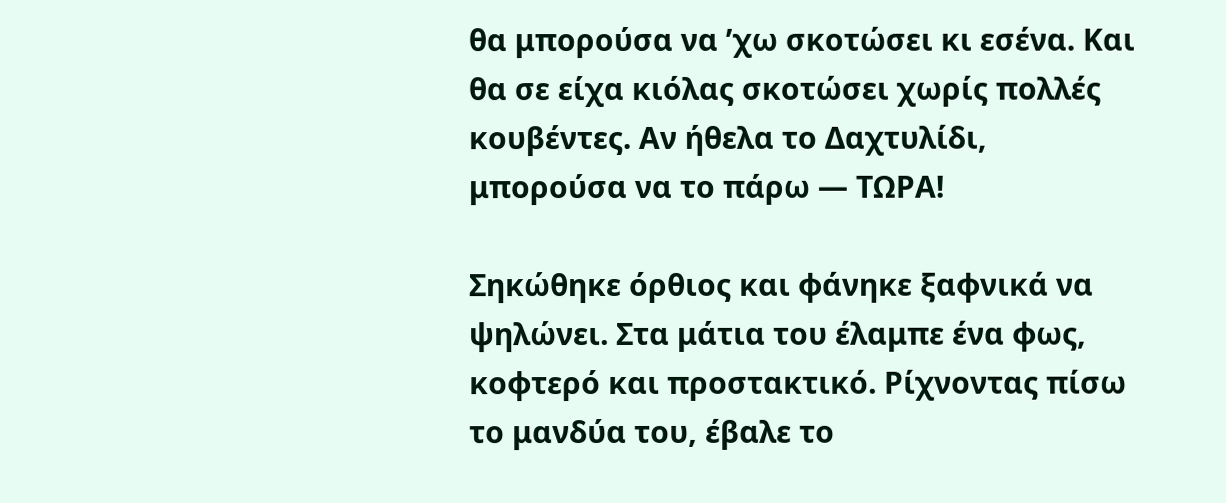θα μπορούσα να ’χω σκοτώσει κι εσένα. Και θα σε είχα κιόλας σκοτώσει χωρίς πολλές κουβέντες. Αν ήθελα το Δαχτυλίδι, μπορούσα να το πάρω — ΤΩΡΑ!

Σηκώθηκε όρθιος και φάνηκε ξαφνικά να ψηλώνει. Στα μάτια του έλαμπε ένα φως, κοφτερό και προστακτικό. Ρίχνοντας πίσω το μανδύα του, έβαλε το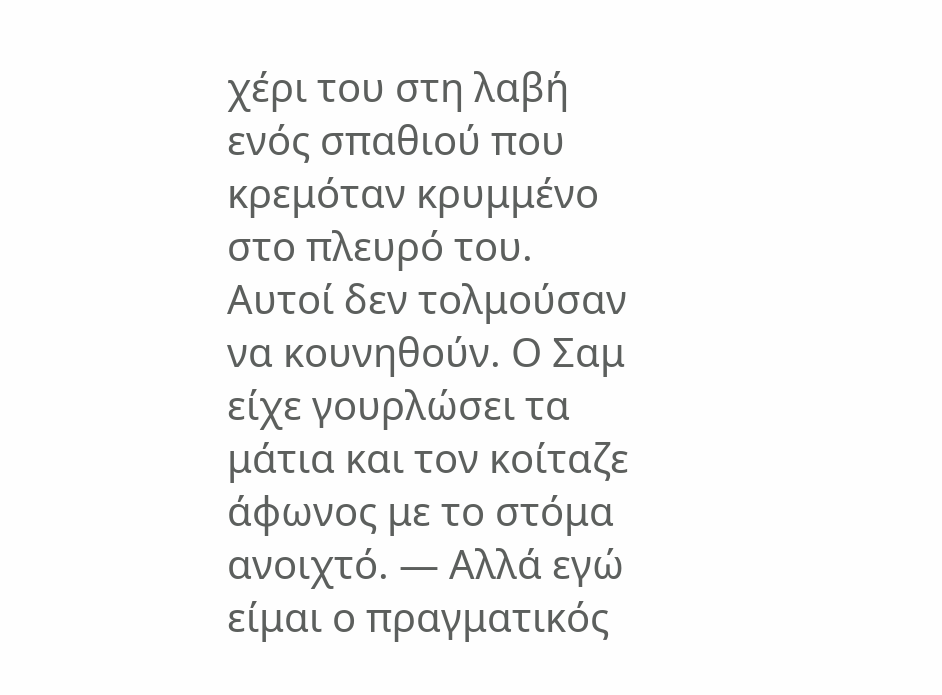χέρι του στη λαβή ενός σπαθιού που κρεμόταν κρυμμένο στο πλευρό του. Αυτοί δεν τολμούσαν να κουνηθούν. Ο Σαμ είχε γουρλώσει τα μάτια και τον κοίταζε άφωνος με το στόμα ανοιχτό. — Αλλά εγώ είμαι ο πραγματικός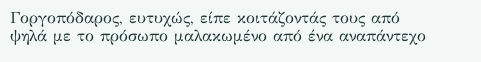Γοργοπόδαρος, ευτυχώς, είπε κοιτάζοντάς τους από ψηλά με το πρόσωπο μαλακωμένο από ένα αναπάντεχο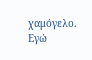χαμόγελο. Εγώ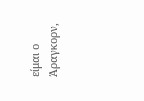είμαι ο Άραγκορν,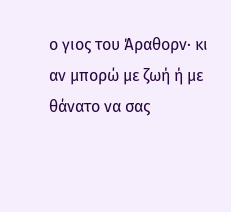ο γιος του Άραθορν· κι αν μπορώ με ζωή ή με θάνατο να σας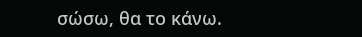σώσω, θα το κάνω.